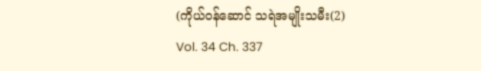(ကိုယ်ဝန်ဆောင် သရဲအမျိုးသမီး(2)
Vol. 34 Ch. 337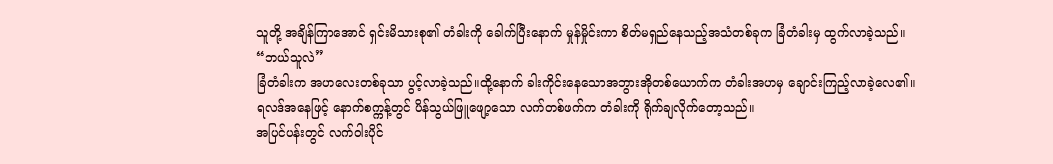သူတို့ အချိန်ကြာအောင် ရှင်းမိသားစု၏ တံခါးကို ခေါက်ပြီးနောက် မှုန်မှိုင်းကာ စိတ်မရှည်နေသည့်အသံတစ်ခုက ခြံတံခါးမှ ထွက်လာခဲ့သည်။
“ဘယ်သူလဲ”
ခြံတံခါးက အဟလေးတစ်ခုသာ ပွင့်လာခဲ့သည်။ထို့နောက် ခါးကိုင်းနေသောအဘွားအိုတစ်ယောက်က တံခါးအဟမှ ချောင်းကြည့်လာခဲ့လေ၏။
ရလဒ်အနေဖြင့် နောက်စက္ကန့်တွင် ပိန်သွယ်ဖြူဖျော့သော လက်တစ်ဖက်က တံခါးကို ရိုက်ချလိုက်တော့သည်။
အပြင်ပန်းတွင် လက်ဝါးပိုင်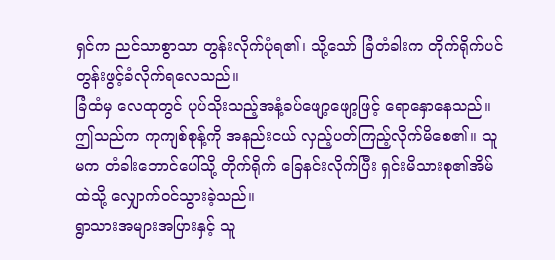ရှင်က ညင်သာစွာသာ တွန်းလိုက်ပုံရ၏၊ သို့သော် ခြံတံခါးက တိုက်ရိုက်ပင် တွန်းဖွင့်ခံလိုက်ရလေသည်။
ခြံထံမှ လေထုတွင် ပုပ်သိုးသည့်အနံ့ခပ်ဖျော့ဖျော့ဖြင့် ရောနှောနေသည်။
ဤသည်က ကုကျစ်စုန့်ကို အနည်းငယ် လှည့်ပတ်ကြည့်လိုက်မိစေ၏။ သူမက တံခါးဘောင်ပေါ်သို့ တိုက်ရိုက် ခြေနင်းလိုက်ပြီး ရှင်းမိသားစု၏အိမ်ထဲသို့ လျှောက်ဝင်သွားခဲ့သည်။
ရွာသားအများအပြားနှင့် သူ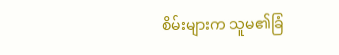စိမ်းများက သူမ၏ခြံ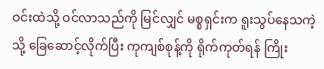ဝင်းထဲသို့ ဝင်လာသည်ကို မြင်လျှင် မစ္စရှင်းက ရူးသွပ်နေသကဲ့သို့ ခြေဆောင့်လိုက်ပြီး ကုကျစ်စုန့်ကို ရိုက်ကုတ်ရန် ကြိုး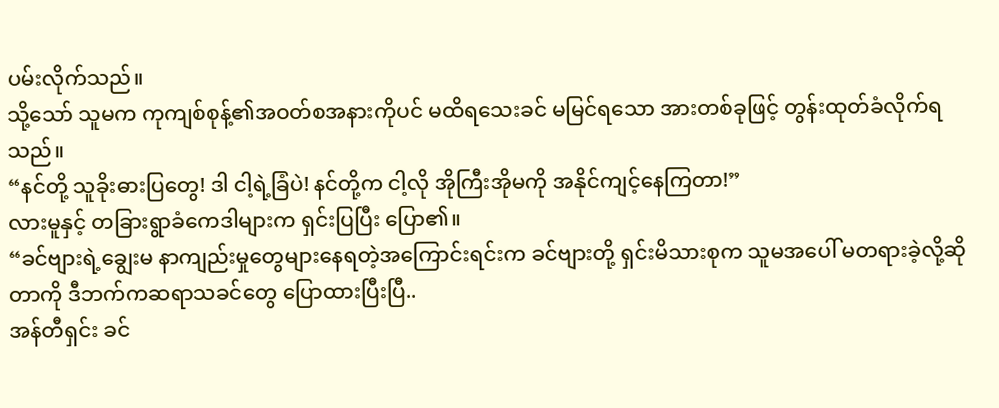ပမ်းလိုက်သည်။
သို့သော် သူမက ကုကျစ်စုန့်၏အဝတ်စအနားကိုပင် မထိရသေးခင် မမြင်ရသော အားတစ်ခုဖြင့် တွန်းထုတ်ခံလိုက်ရသည်။
“နင်တို့ သူခိုးဓားပြတွေ! ဒါ ငါ့ရဲ့ခြံပဲ! နင်တို့က ငါ့လို အိုကြီးအိုမကို အနိုင်ကျင့်နေကြတာ!”
လားမူနှင့် တခြားရွာခံကေဒါများက ရှင်းပြပြီး ပြော၏။
“ခင်ဗျားရဲ့ချွေးမ နာကျည်းမှုတွေများနေရတဲ့အကြောင်းရင်းက ခင်ဗျားတို့ ရှင်းမိသားစုက သူမအပေါ် မတရားခဲ့လို့ဆိုတာကို ဒီဘက်ကဆရာသခင်တွေ ပြောထားပြီးပြီ..
အန်တီရှင်း ခင်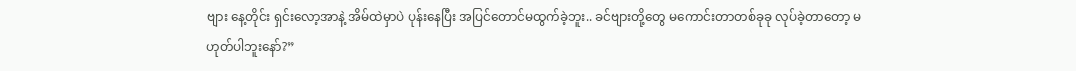ဗျား နေ့တိုင်း ရှင်းလော့အာနဲ့ အိမ်ထဲမှာပဲ ပုန်းနေပြီး အပြင်တောင်မထွက်ခဲ့ဘူး.. ခင်ဗျားတို့တွေ မကောင်းတာတစ်ခုခု လုပ်ခဲ့တာတော့ မဟုတ်ပါဘူးနော်?”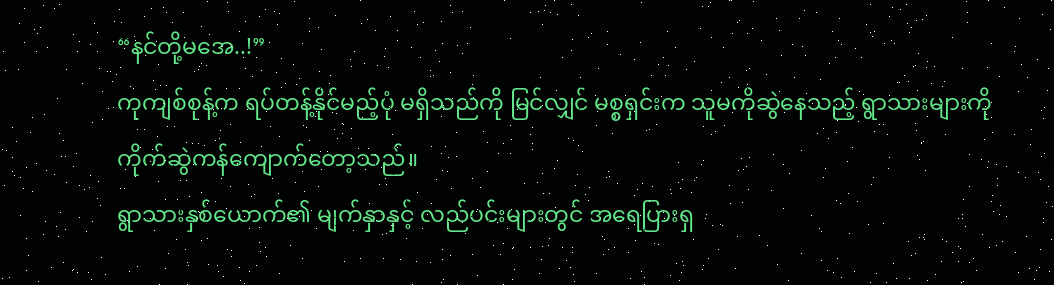“နင်တို့မအေ..!”
ကုကျစ်စုန့်က ရပ်တန့်နိုင်မည့်ပုံ မရှိသည်ကို မြင်လျှင် မစ္စရှင်းက သူမကိုဆွဲနေသည့် ရွာသားများကို ကိုက်ဆွဲကန်ကျောက်တော့သည်။
ရွာသားနှစ်ယောက်၏ မျက်နှာနှင့် လည်ပင်းများတွင် အရေပြားရှ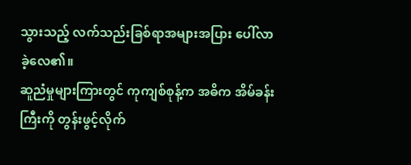သွားသည့် လက်သည်းခြစ်ရာအများအပြား ပေါ်လာခဲ့လေ၏။
ဆူညံမှုများကြားတွင် ကုကျစ်စုန့်က အဓိက အိမ်ခန်းကြီးကို တွန်းဖွင့်လိုက်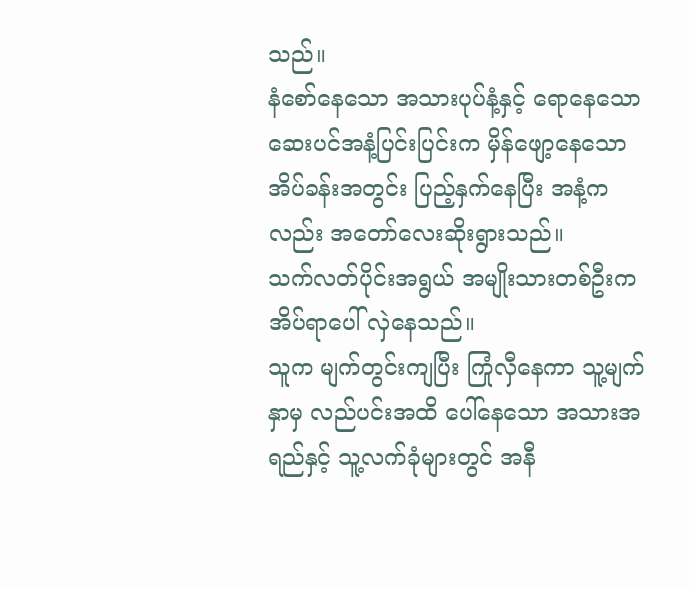သည်။
နံစော်နေသော အသားပုပ်နံ့နှင့် ရောနေသော ဆေးပင်အနံ့ပြင်းပြင်းက မှိန်ဖျော့နေသော အိပ်ခန်းအတွင်း ပြည့်နှက်နေပြီး အနံ့ကလည်း အတော်လေးဆိုးရွားသည်။
သက်လတ်ပိုင်းအရွယ် အမျိုးသားတစ်ဦးက အိပ်ရာပေါ် လှဲနေသည်။
သူက မျက်တွင်းကျပြီး ကြုံလှီနေကာ သူ့မျက်နှာမှ လည်ပင်းအထိ ပေါ်နေသော အသားအရည်နှင့် သူ့လက်ခုံများတွင် အနီ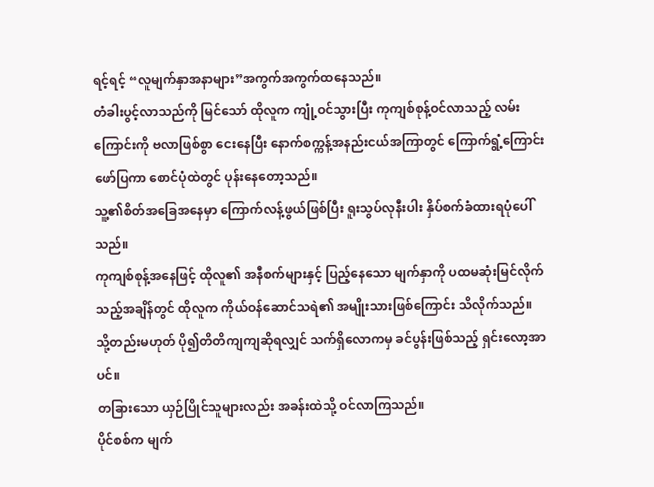ရင့်ရင့် “လူမျက်နှာအနာများ”အကွက်အကွက်ထနေသည်။
တံခါးပွင့်လာသည်ကို မြင်သော် ထိုလူက ကျုံ့ဝင်သွားပြီး ကုကျစ်စုန့်ဝင်လာသည့် လမ်းကြောင်းကို ဗလာဖြစ်စွာ ငေးနေပြီး နောက်စက္ကန့်အနည်းငယ်အကြာတွင် ကြောက်ရွံ့ကြောင်း ဖော်ပြကာ စောင်ပုံထဲတွင် ပုန်းနေတော့သည်။
သူ့၏စိတ်အခြေအနေမှာ ကြောက်လန့်ဖွယ်ဖြစ်ပြီး ရူးသွပ်လုနီးပါး နှိပ်စက်ခံထားရပုံပေါ်သည်။
ကုကျစ်စုန့်အနေဖြင့် ထိုလူ၏ အနီစက်များနှင့် ပြည့်နေသော မျက်နှာကို ပထမဆုံးမြင်လိုက်သည့်အချိန်တွင် ထိုလူက ကိုယ်ဝန်ဆောင်သရဲ၏ အမျိုးသားဖြစ်ကြောင်း သိလိုက်သည်။
သို့တည်းမဟုတ် ပို၍တိတိကျကျဆိုရလျှင် သက်ရှိလောကမှ ခင်ပွန်းဖြစ်သည့် ရှင်းလော့အာပင်။
တခြားသော ယှဉ်ပြိုင်သူများလည်း အခန်းထဲသို့ ဝင်လာကြသည်။
ပိုင်စစ်က မျက်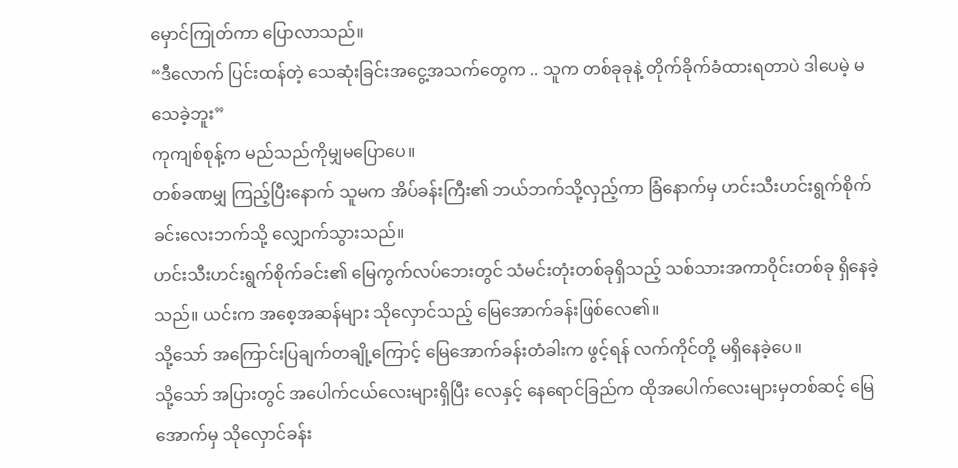မှောင်ကြုတ်ကာ ပြောလာသည်။
“ဒီလောက် ပြင်းထန်တဲ့ သေဆုံးခြင်းအငွေ့အသက်တွေက .. သူက တစ်ခုခုနဲ့ တိုက်ခိုက်ခံထားရတာပဲ ဒါပေမဲ့ မသေခဲ့ဘူး”
ကုကျစ်စုန့်က မည်သည်ကိုမျှမပြောပေ။
တစ်ခဏမျှ ကြည့်ပြီးနောက် သူမက အိပ်ခန်းကြီး၏ ဘယ်ဘက်သို့လှည့်ကာ ခြံနောက်မှ ဟင်းသီးဟင်းရွက်စိုက်ခင်းလေးဘက်သို့ လျှောက်သွားသည်။
ဟင်းသီးဟင်းရွက်စိုက်ခင်း၏ မြေကွက်လပ်ဘေးတွင် သံမင်းတုံးတစ်ခုရှိသည့် သစ်သားအကာဝိုင်းတစ်ခု ရှိနေခဲ့သည်။ ယင်းက အစေ့အဆန်များ သိုလှောင်သည့် မြေအောက်ခန်းဖြစ်လေ၏။
သို့သော် အကြောင်းပြချက်တချို့ကြောင့် မြေအောက်ခန်းတံခါးက ဖွင့်ရန် လက်ကိုင်တို့ မရှိနေခဲ့ပေ။
သို့သော် အပြားတွင် အပေါက်ငယ်လေးများရှိပြီး လေနှင့် နေရောင်ခြည်က ထိုအပေါက်လေးများမှတစ်ဆင့် မြေအောက်မှ သိုလှောင်ခန်း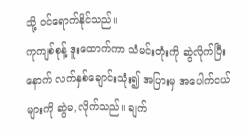သို့ ဝင်ရောက်နိုင်သည်။
ကုကျစ်စုန့် ဒူးထောက်ကာ သံမင်းတုံးကို ဆွဲလိုက်ပြီးနောက် လက်နှစ်ချောင်းသုံး၍ အပြားမှ အပေါက်ငယ်များကို ဆွဲမ,လိုက်သည်။ ချက်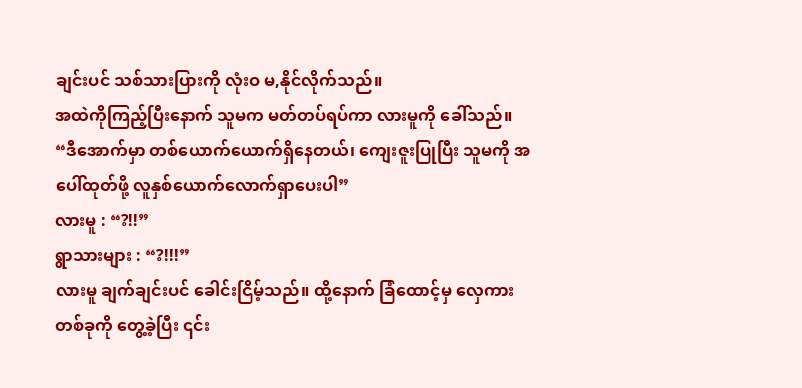ချင်းပင် သစ်သားပြားကို လုံးဝ မ,နိုင်လိုက်သည်။
အထဲကိုကြည့်ပြီးနောက် သူမက မတ်တပ်ရပ်ကာ လားမူကို ခေါ်သည်။
“ဒီအောက်မှာ တစ်ယောက်ယောက်ရှိနေတယ်၊ ကျေးဇူးပြုပြီး သူမကို အပေါ်ထုတ်ဖို့ လူနှစ်ယောက်လောက်ရှာပေးပါ”
လားမူ : “?!!”
ရွာသားများ : “?!!!”
လားမူ ချက်ချင်းပင် ခေါင်းငြိမ့်သည်။ ထို့နောက် ခြံထောင့်မှ လှေကားတစ်ခုကို တွေ့ခဲ့ပြီး ၎င်း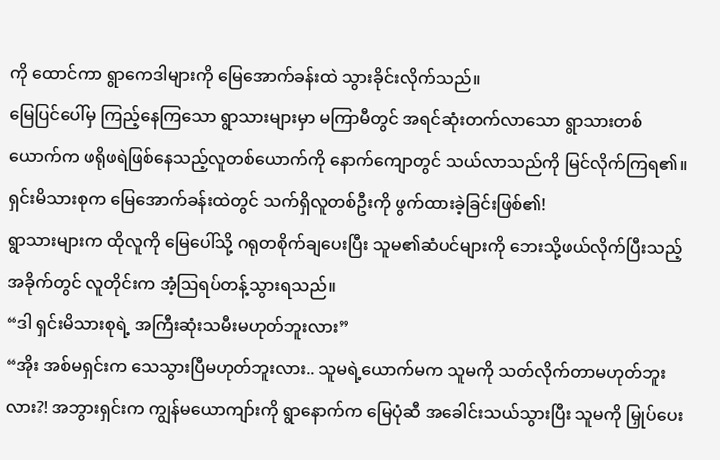ကို ထောင်ကာ ရွာကေဒါများကို မြေအောက်ခန်းထဲ သွားခိုင်းလိုက်သည်။
မြေပြင်ပေါ်မှ ကြည့်နေကြသော ရွာသားများမှာ မကြာမီတွင် အရင်ဆုံးတက်လာသော ရွာသားတစ်ယောက်က ဖရိုဖရဲဖြစ်နေသည့်လူတစ်ယောက်ကို နောက်ကျောတွင် သယ်လာသည်ကို မြင်လိုက်ကြရ၏။ရှင်းမိသားစုက မြေအောက်ခန်းထဲတွင် သက်ရှိလူတစ်ဦးကို ဖွက်ထားခဲ့ခြင်းဖြစ်၏!
ရွာသားများက ထိုလူကို မြေပေါ်သို့ ဂရုတစိုက်ချပေးပြီး သူမ၏ဆံပင်များကို ဘေးသို့ဖယ်လိုက်ပြီးသည့်အခိုက်တွင် လူတိုင်းက အံ့ဩရပ်တန့်သွားရသည်။
“ဒါ ရှင်းမိသားစုရဲ့ အကြီးဆုံးသမီးမဟုတ်ဘူးလား”
“အိုး အစ်မရှင်းက သေသွားပြီမဟုတ်ဘူးလား.. သူမရဲ့ယောက်မက သူမကို သတ်လိုက်တာမဟုတ်ဘူးလား?! အဘွားရှင်းက ကျွန်မယောကျာ်းကို ရွာနောက်က မြေပုံဆီ အခေါင်းသယ်သွားပြီး သူမကို မြှုပ်ပေး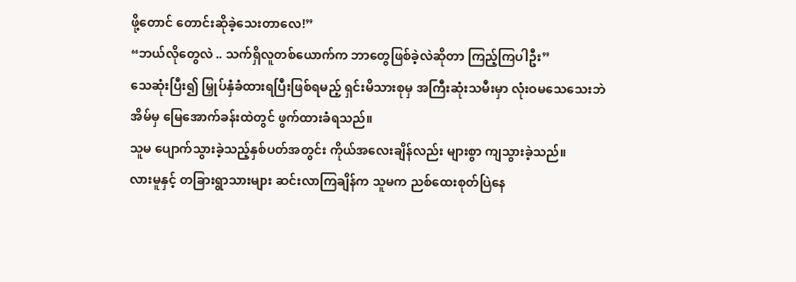ဖို့တောင် တောင်းဆိုခဲ့သေးတာလေ!”
“ဘယ်လိုတွေလဲ .. သက်ရှိလူတစ်ယောက်က ဘာတွေဖြစ်ခဲ့လဲဆိုတာ ကြည့်ကြပါဦး”
သေဆုံးပြီး၍ မြှုပ်နှံခံထားရပြီးဖြစ်ရမည့် ရှင်းမိသားစုမှ အကြီးဆုံးသမီးမှာ လုံးဝမသေသေးဘဲ အိမ်မှ မြေအောက်ခန်းထဲတွင် ဖွက်ထားခံရသည်။
သူမ ပျောက်သွားခဲ့သည့်နှစ်ပတ်အတွင်း ကိုယ်အလေးချိန်လည်း များစွာ ကျသွားခဲ့သည်။
လားမူနှင့် တခြားရွာသားများ ဆင်းလာကြချိန်က သူမက ညစ်ထေးစုတ်ပြဲနေ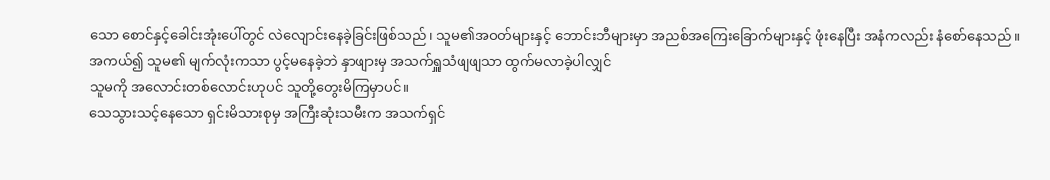သော စောင်နှင့်ခေါင်းအုံးပေါ်တွင် လဲလျောင်းနေခဲ့ခြင်းဖြစ်သည်၊ သူမ၏အဝတ်များနှင့် ဘောင်းဘီများမှာ အညစ်အကြေးခြောက်များနှင့် ဖုံးနေပြီး အနံကလည်း နံစော်နေသည်။
အကယ်၍ သူမ၏ မျက်လုံးကသာ ပွင့်မနေခဲ့ဘဲ နှာဖျားမှ အသက်ရှူသံဖျဖျသာ ထွက်မလာခဲ့ပါလျှင်
သူမကို အလောင်းတစ်လောင်းဟုပင် သူတို့တွေးမိကြမှာပင်။
သေသွားသင့်နေသော ရှင်းမိသားစုမှ အကြီးဆုံးသမီးက အသက်ရှင်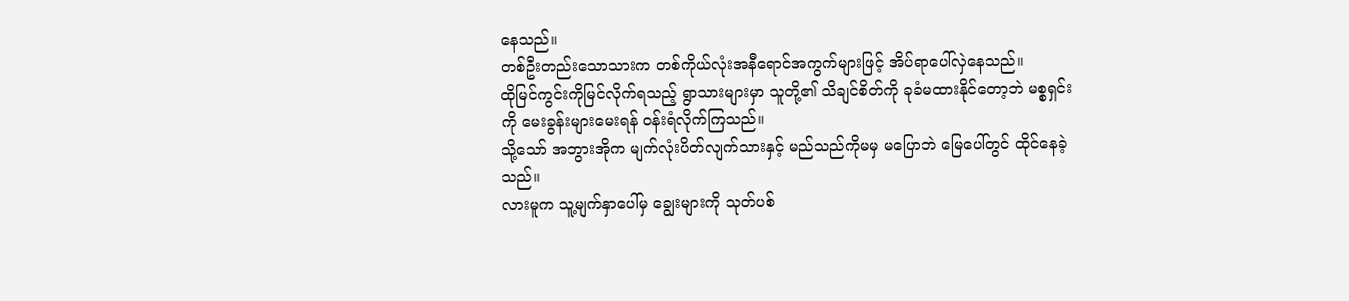နေသည်။
တစ်ဦးတည်းသောသားက တစ်ကိုယ်လုံးအနီရောင်အကွက်များဖြင့် အိပ်ရာပေါ်လှဲနေသည်။
ထိုမြင်ကွင်းကိုမြင်လိုက်ရသည့် ရွာသားများမှာ သူတို့၏ သိချင်စိတ်ကို ခုခံမထားနိုင်တော့ဘဲ မစ္စရှင်းကို မေးခွန်းများမေးရန် ဝန်းရံလိုက်ကြသည်။
သို့သော် အဘွားအိုက မျက်လုံးပိတ်လျက်သားနှင့် မည်သည်ကိုမမှ မပြောဘဲ မြေပေါ်တွင် ထိုင်နေခဲ့သည်။
လားမူက သူ့မျက်နှာပေါ်မှ ချွေးများကို သုတ်ပစ်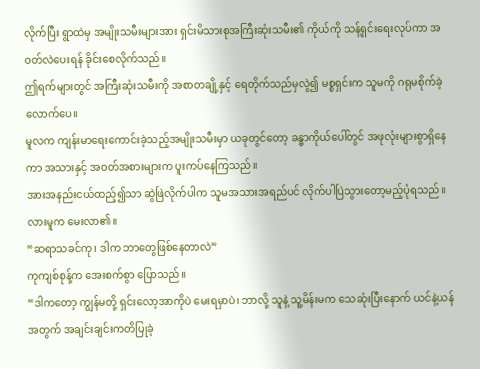လိုက်ပြီး ရွာထဲမှ အမျိုးသမီးများအား ရှင်းမိသားစုအကြီးဆုံးသမီး၏ ကိုယ်ကို သန့်ရှင်းရေးလုပ်ကာ အဝတ်လဲပေးရန် ခိုင်းစေလိုက်သည်။
ဤရက်များတွင် အကြီးဆုံးသမီးကို အစာတချို့နှင့် ရေတိုက်သည်မှလွဲ၍ မစ္စရှင်းက သူမကို ဂရုမစိုက်ခဲ့လောက်ပေ။
မူလက ကျန်းမာရေးကောင်းခဲ့သည့်အမျိုးသမီးမှာ ယခုတွင်တော့ ခန္ဓာကိုယ်ပေါ်တွင် အဖုလုံးများစွာရှိနေကာ အသားနှင့် အဝတ်အစားများက ပူးကပ်နေကြသည်။
အားအနည်းငယ်ထည့်၍သာ ဆွဲဖြဲလိုက်ပါက သူမအသားအရည်ပင် လိုက်ပါပြဲသွားတော့မည့်ပုံရသည်။
လားမူက မေးလာ၏။
“ဆရာသခင်ကု၊ ဒါက ဘာတွေဖြစ်နေတာလဲ”
ကုကျစ်စုန့်က အေးစက်စွာ ပြောသည်။
“ဒါကတော့ ကျွန်မတို့ ရှင်းလော့အာကိုပဲ မေးရမှာပဲ၊ ဘာလို့ သူနဲ့ သူ့မိန်းမက သေဆုံးပြီးနောက် ယင်နဲ့ယန်အတွက် အချင်းချင်းကတိပြုခဲ့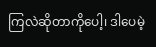ကြလဲဆိုတာကိုပေါ့၊ ဒါပေမဲ့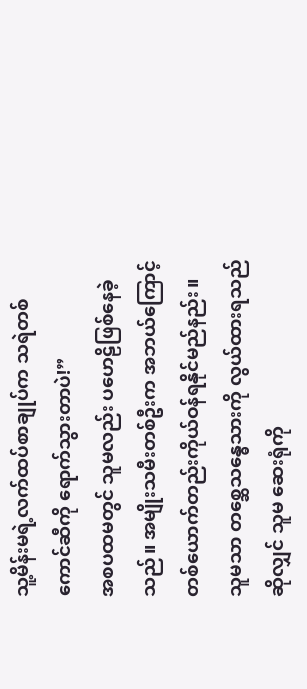သူ့မိန်းမရဲ့လက်ထပ်စာချုပ်က သရဲတစ်ကောင်ဆီကို ရောက်သွားတာပဲ!”
အစပထမတွင် သူမလည်း ပဟေဠိဖြစ်နေခဲ့သည်။ အမျိုးသမီးတစ်ဦးက အဘယ်ကြောင့် တစ်ယောက်တည်းကိုယ်ဝန်ရနိုင်မည်နည်း။
သူမသာ တစ္ဆေသန္ဓေသားကို လွယ်ထားရသည်ဆိုလျှင် သူမ ဆေးရုံကို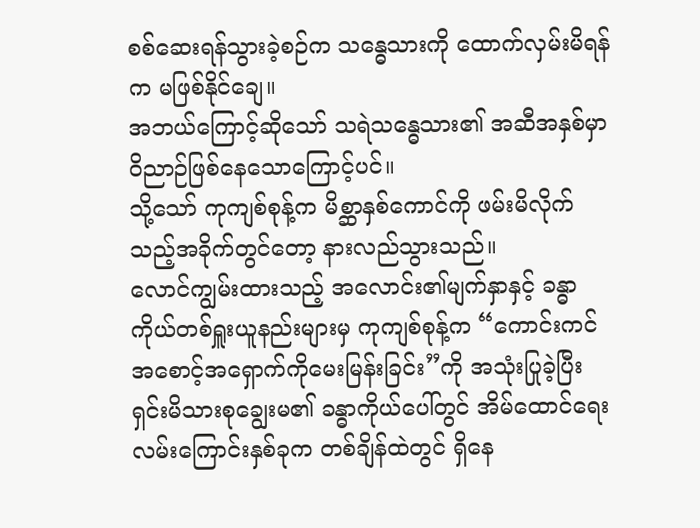စစ်ဆေးရန်သွားခဲ့စဉ်က သန္ဓေသားကို ထောက်လှမ်းမိရန်က မဖြစ်နိုင်ချေ။
အဘယ်ကြောင့်ဆိုသော် သရဲသန္ဓေသား၏ အဆီအနှစ်မှာ ဝိညာဉ်ဖြစ်နေသောကြောင့်ပင်။
သို့သော် ကုကျစ်စုန့်က မိစ္ဆာနှစ်ကောင်ကို ဖမ်းမိလိုက်သည့်အခိုက်တွင်တော့ နားလည်သွားသည်။
လောင်ကျွမ်းထားသည့် အလောင်း၏မျက်နှာနှင့် ခန္ဓာကိုယ်တစ်ရှူးယူနည်းများမှ ကုကျစ်စုန့်က “ကောင်းကင်အစောင့်အရှောက်ကိုမေးမြန်းခြင်း”ကို အသုံးပြုခဲ့ပြီး ရှင်းမိသားစုချွေးမ၏ ခန္ဓာကိုယ်ပေါ်တွင် အိမ်ထောင်ရေးလမ်းကြောင်းနှစ်ခုက တစ်ချိန်ထဲတွင် ရှိနေ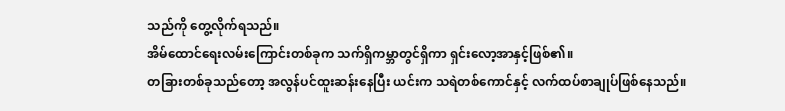သည်ကို တွေ့လိုက်ရသည်။
အိမ်ထောင်ရေးလမ်းကြောင်းတစ်ခုက သက်ရှိကမ္ဘာတွင်ရှိကာ ရှင်းလော့အာနှင့်ဖြစ်၏။
တခြားတစ်ခုသည်တော့ အလွန်ပင်ထူးဆန်းနေပြီး ယင်းက သရဲတစ်ကောင်နှင့် လက်ထပ်စာချုပ်ဖြစ်နေသည်။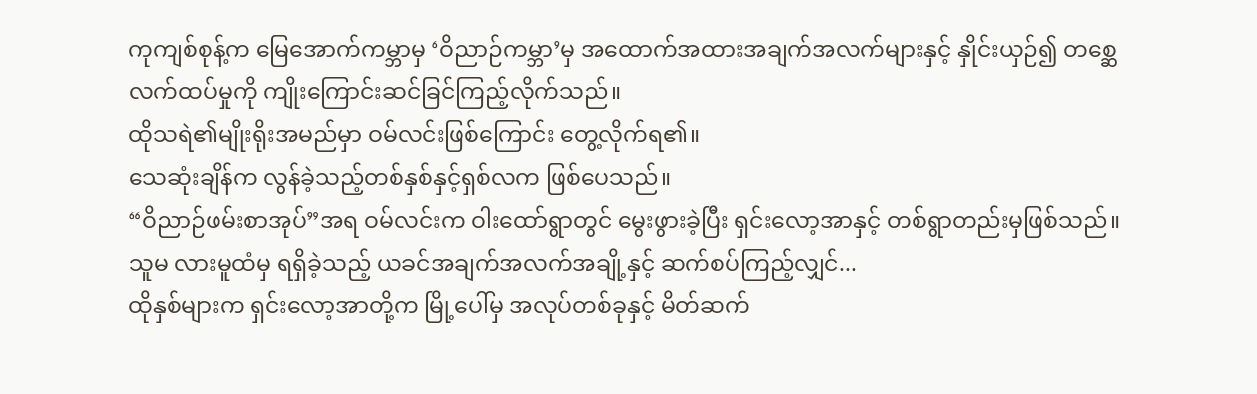ကုကျစ်စုန့်က မြေအောက်ကမ္ဘာမှ ‘ဝိညာဉ်ကမ္ဘာ’မှ အထောက်အထားအချက်အလက်များနှင့် နှိုင်းယှဉ်၍ တစ္ဆေလက်ထပ်မှုကို ကျိုးကြောင်းဆင်ခြင်ကြည့်လိုက်သည်။
ထိုသရဲ၏မျိုးရိုးအမည်မှာ ဝမ်လင်းဖြစ်ကြောင်း တွေ့လိုက်ရ၏။
သေဆုံးချိန်က လွန်ခဲ့သည့်တစ်နှစ်နှင့်ရှစ်လက ဖြစ်ပေသည်။
“ဝိညာဉ်ဖမ်းစာအုပ်”အရ ဝမ်လင်းက ဝါးထော်ရွာတွင် မွေးဖွားခဲ့ပြီး ရှင်းလော့အာနှင့် တစ်ရွာတည်းမှဖြစ်သည်။
သူမ လားမူထံမှ ရရှိခဲ့သည့် ယခင်အချက်အလက်အချို့နှင့် ဆက်စပ်ကြည့်လျှင်...
ထိုနှစ်များက ရှင်းလော့အာတို့က မြို့ပေါ်မှ အလုပ်တစ်ခုနှင့် မိတ်ဆက်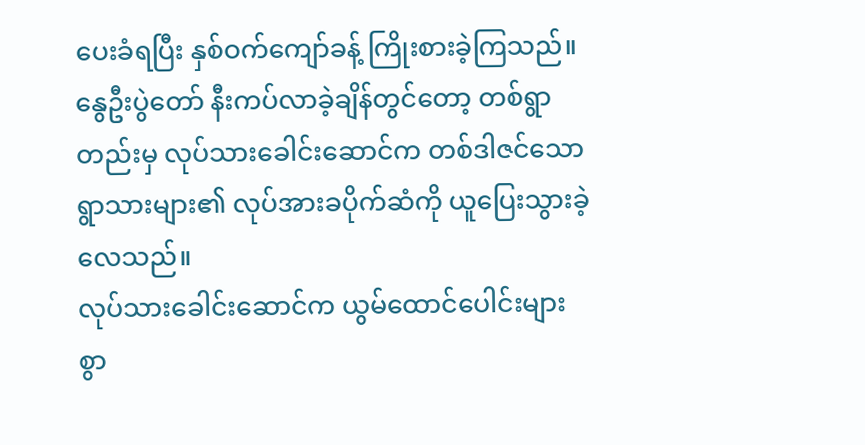ပေးခံရပြီး နှစ်ဝက်ကျော်ခန့် ကြိုးစားခဲ့ကြသည်။ နွေဦးပွဲတော် နီးကပ်လာခဲ့ချိန်တွင်တော့ တစ်ရွာတည်းမှ လုပ်သားခေါင်းဆောင်က တစ်ဒါဇင်သောရွာသားများ၏ လုပ်အားခပိုက်ဆံကို ယူပြေးသွားခဲ့လေသည်။
လုပ်သားခေါင်းဆောင်က ယွမ်ထောင်ပေါင်းများစွာ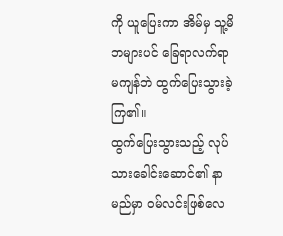ကို ယူပြေးကာ အိမ်မှ သူ့မိဘများပင် ခြေရာလက်ရာမကျန်ဘဲ ထွက်ပြေးသွားခဲ့ကြ၏။
ထွက်ပြေးသွားသည့် လုပ်သားခေါင်းဆောင်၏ နာမည်မှာ ဝမ်လင်းဖြစ်လေ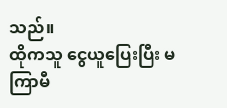သည်။
ထိုကသူ ငွေယူပြေးပြီး မကြာမီ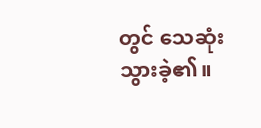တွင် သေဆုံးသွားခဲ့၏။